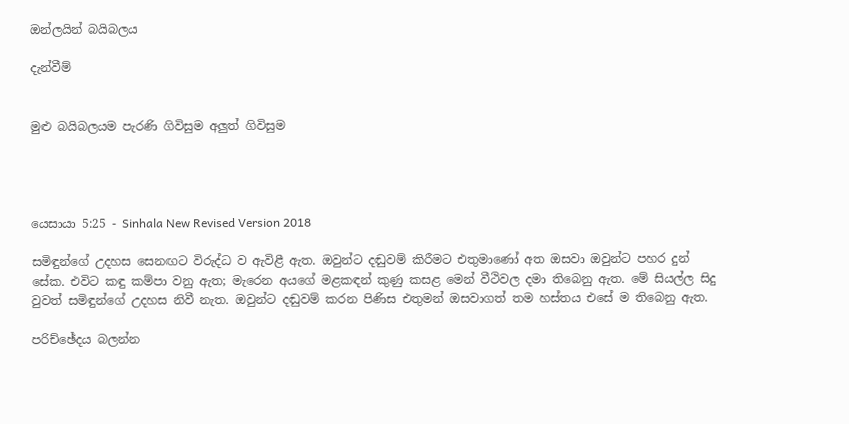ඔන්ලයින් බයිබලය

දැන්වීම්


මුළු බයිබලයම පැරණි ගිවිසුම අලුත් ගිවිසුම




යෙසායා 5:25 - Sinhala New Revised Version 2018

සමිඳුන්ගේ උදහස සෙනඟට විරුද්ධ ව ඇවිළී ඇත. ඔවුන්ට දඬුවම් කිරීමට එතුමාණෝ අත ඔසවා ඔවුන්ට පහර දුන් සේක. එවිට කඳු කම්පා වනු ඇත; මැරෙන අයගේ මළකඳන් කුණු කසළ මෙන් වීථිවල දමා තිබෙනු ඇත. මේ සියල්ල සිදු වුවත් සමිඳුන්ගේ උදහස නිවී නැත. ඔවුන්ට දඬුවම් කරන පිණිස එතුමන් ඔසවාගත් තම හස්තය එසේ ම තිබෙනු ඇත.

පරිච්ඡේදය බලන්න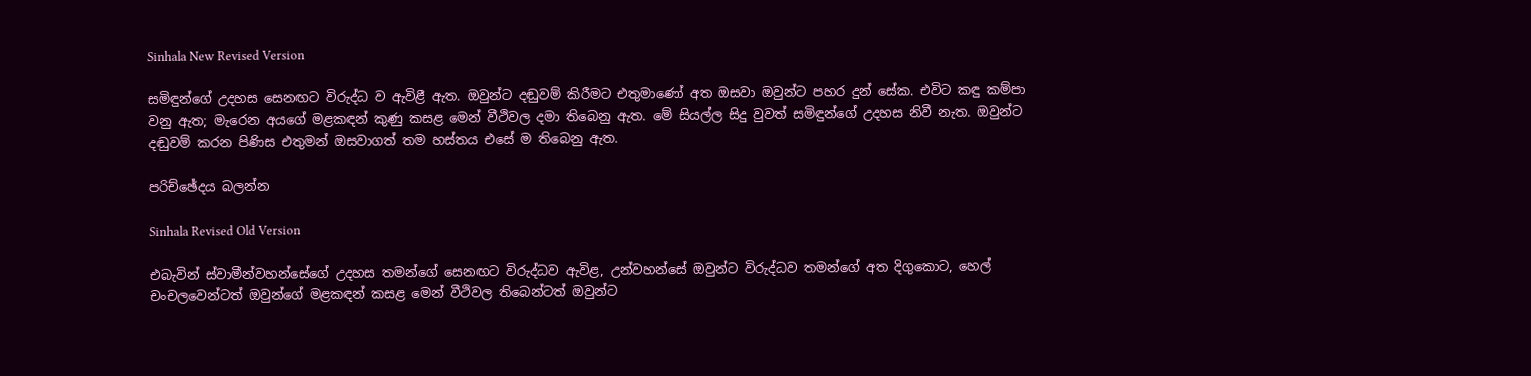Sinhala New Revised Version

සමිඳුන්ගේ උදහස සෙනඟට විරුද්ධ ව ඇවිළී ඇත. ඔවුන්ට දඬුවම් කිරීමට එතුමාණෝ අත ඔසවා ඔවුන්ට පහර දුන් සේක. එවිට කඳු කම්පා වනු ඇත; මැරෙන අයගේ මළකඳන් කුණු කසළ මෙන් වීථිවල දමා තිබෙනු ඇත. මේ සියල්ල සිදු වුවත් සමිඳුන්ගේ උදහස නිවී නැත. ඔවුන්ට දඬුවම් කරන පිණිස එතුමන් ඔසවාගත් තම හස්තය එසේ ම තිබෙනු ඇත.

පරිච්ඡේදය බලන්න

Sinhala Revised Old Version

එබැවින් ස්වාමීන්වහන්සේගේ උදහස තමන්ගේ සෙනඟට විරුද්ධව ඇවිළ, උන්වහන්සේ ඔවුන්ට විරුද්ධව තමන්ගේ අත දිගුකොට, හෙල් චංචලවෙන්ටත් ඔවුන්ගේ මළකඳන් කසළ මෙන් වීථිවල තිබෙන්ටත් ඔවුන්ට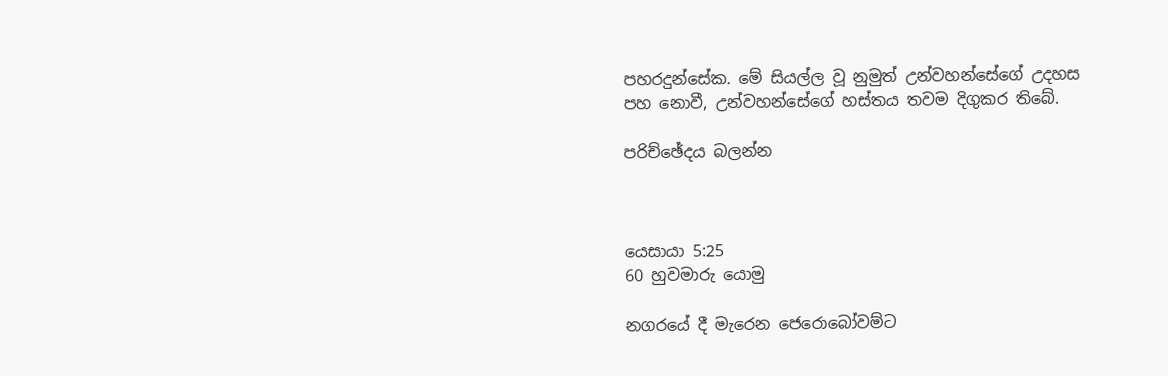පහරදුන්සේක. මේ සියල්ල වූ නුමුත් උන්වහන්සේගේ උදහස පහ නොවී, උන්වහන්සේගේ හස්තය තවම දිගුකර තිබේ.

පරිච්ඡේදය බලන්න



යෙසායා 5:25
60 හුවමාරු යොමු

නගරයේ දී මැරෙන ජෙරොබෝවම්ට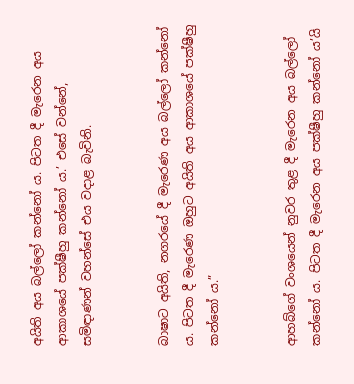අයිති අය බල්ලෝ කන්නෝ ය. පිටත දී මැරෙන අය ආකාශයේ පක්ෂීහු කන්නෝ ය.’ එසේ වන්නේ, සමිඳාණන් වහන්සේ එය වදාළ බැවිනි.


බාෂාට අයිති, නගරයේ දී මැරෙණ අය බල්ලෝ කන්නෝ ය. පිටත දී මැරෙණ ඔහුට අයිති අය ආකාශයේ පක්ෂීහු කන්නෝ ය.”


ආහබ්ගේ වංශයෙන් නුවර තුළ දී මැරෙන අය බල්ලෝ කන්නෝ ය. පිටත දී මැරෙන අය පක්ෂීහු කන්නෝ ය’යි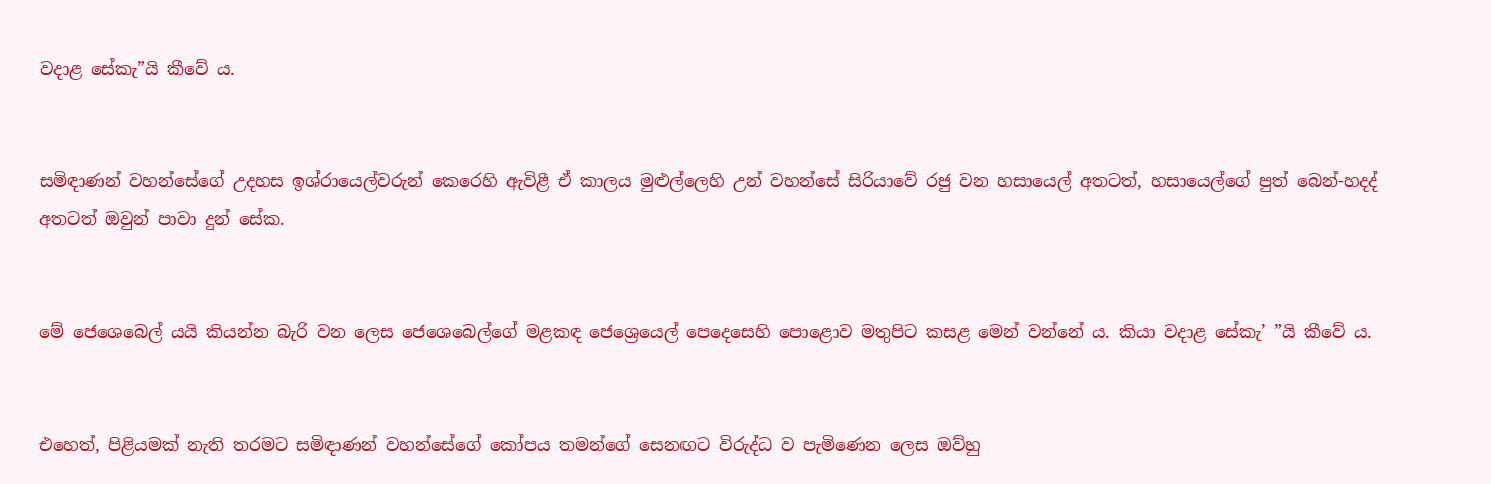වදාළ සේකැ”යි කීවේ ය.


සමිඳාණන් වහන්සේගේ උදහස ඉශ්රායෙල්වරුන් කෙරෙහි ඇවිළී ඒ කාලය මුළුල්ලෙහි උන් වහන්සේ සිරියාවේ රජු වන හසායෙල් අතටත්, හසායෙල්ගේ පුත් බෙන්-හදද් අතටත් ඔවුන් පාවා දුන් සේක.


මේ ජෙශෙබෙල් යයි කියන්න බැරි වන ලෙස ජෙශෙබෙල්ගේ මළකඳ ජෙශ්‍රෙයෙල් පෙදෙසෙහි පොළොව මතුපිට කසළ මෙන් වන්නේ ය. කියා වදාළ සේකැ’ ”යි කීවේ ය.


එහෙත්, පිළියමක් නැති තරමට සමිඳාණන් වහන්සේගේ කෝපය තමන්ගේ සෙනඟට විරුද්ධ ව පැමිණෙන ලෙස ඔව්හු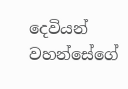දෙවියන් වහන්සේගේ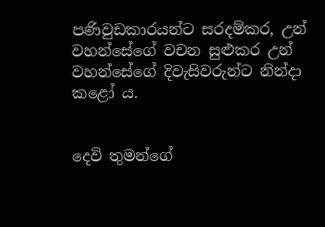පණිවුඩකාරයන්ට සරදම්කර, උන් වහන්සේගේ වචන සුළුකර උන් වහන්සේගේ දිවැසිවරුන්ට නින්දා කළෝ ය.


දෙවි තුමන්ගේ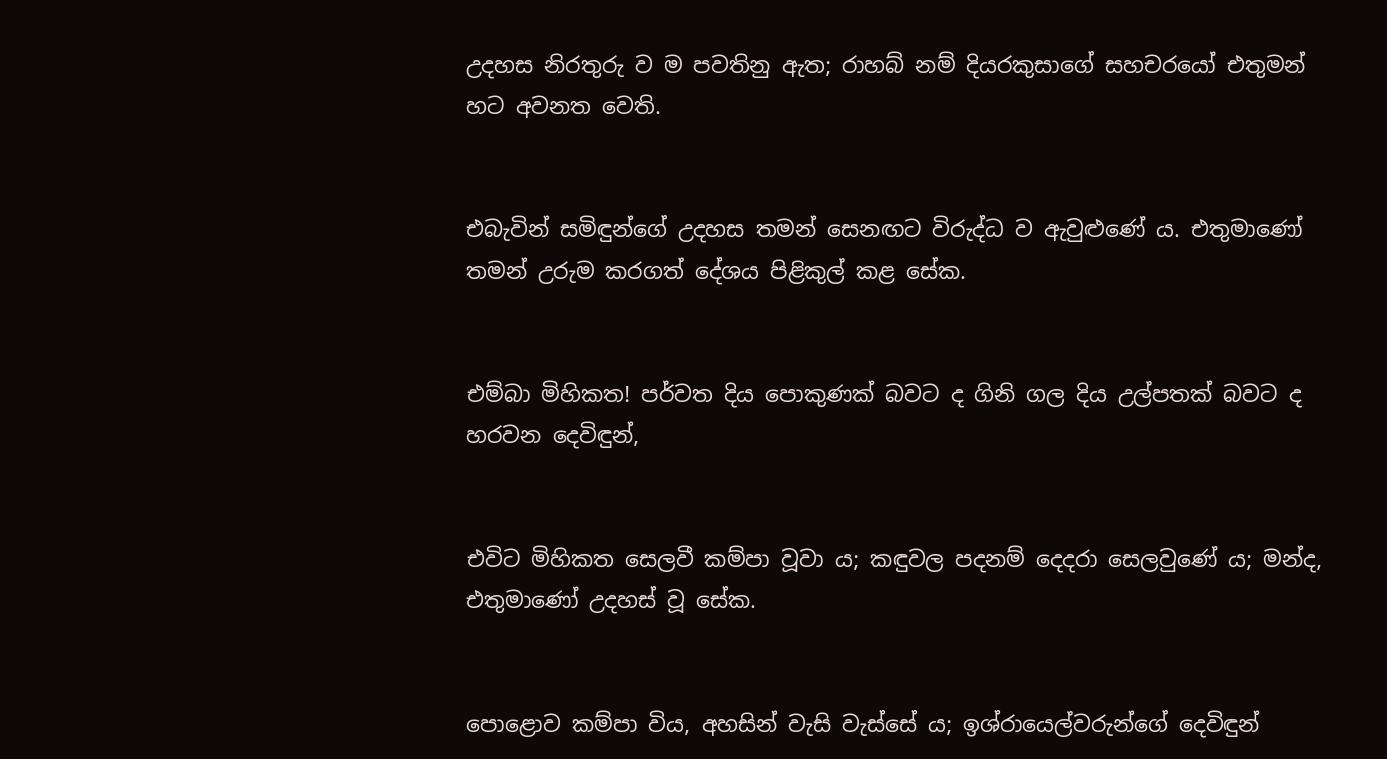උදහස නිරතුරු ව ම පවතිනු ඇත; රාහබ් නම් දියරකුසාගේ සහචරයෝ එතුමන් හට අවනත වෙති.


එබැවින් සමිඳුන්ගේ උදහස තමන් සෙනඟට විරුද්ධ ව ඇවුළුණේ ය. එතුමාණෝ තමන් උරුම කරගත් දේශය පිළිකුල් කළ සේක.


එම්බා මිහිකත! පර්වත දිය පොකුණක් බවට ද ගිනි ගල දිය උල්පතක් බවට ද හරවන දෙවිඳුන්,


එවිට මිහිකත සෙලවී කම්පා වූවා ය; කඳුවල පදනම් දෙදරා සෙලවුණේ ය; මන්ද, එතුමාණෝ උදහස් වූ සේක.


පොළොව කම්පා විය, අහසින් වැසි වැස්සේ ය; ඉශ්රායෙල්වරුන්ගේ දෙවිඳුන්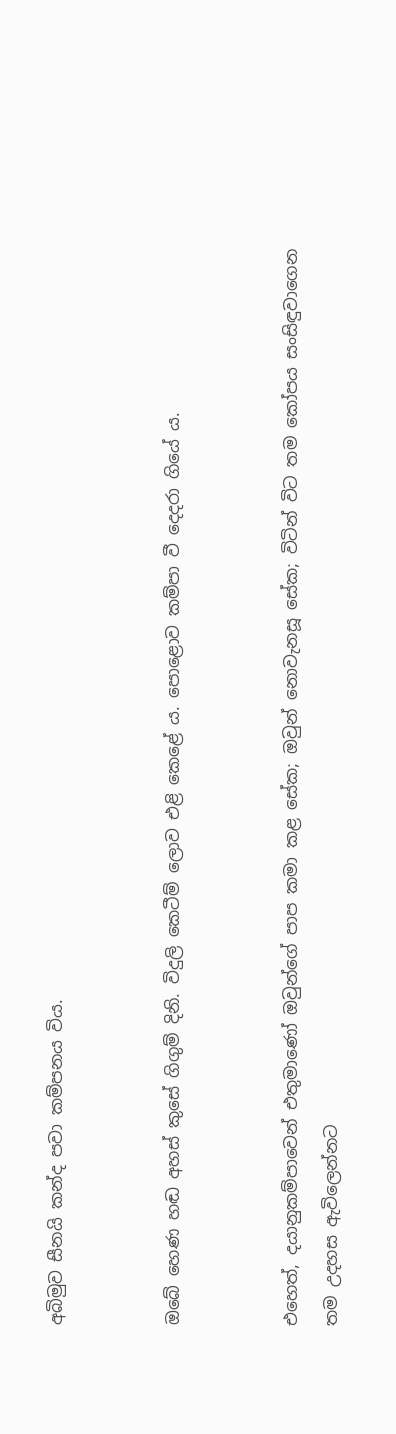අබිමුව සීනයි කන්ද පවා කම්පනය විය.


ඔබේ හෙණ හඬ අහස් කුසේ ගිගුම් දිනි. විදුලි කෙටීම් ලොව එළි කෙළේ ය. පොළොව කම්පා වී දෙදරා ගියේ ය.


එහෙත්, දයානුකම්පාවෙන් එතුමාණෝ ඔවුන්ගේ පාප කමා කළ සේක; ඔවුන් නොවැනසූ සේක; විටින් විට තම කෝපය සංසිඳුවාගෙන තම උදහස ඇවිලෙන්නට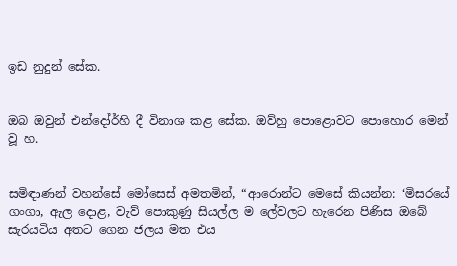ඉඩ නුදුන් සේක.


ඔබ ඔවුන් එන්දෝර්හි දී විනාශ කළ සේක. ඔව්හු පොළොවට පොහොර මෙන් වූ හ.


සමිඳාණන් වහන්සේ මෝසෙස් අමතමින්, “ආරොන්ට මෙසේ කියන්න: ‘මිසරයේ ගංගා, ඇල දොළ, වැව් පොකුණු සියල්ල ම ලේවලට හැරෙන පිණිස ඔබේ සැරයටිය අතට ගෙන ජලය මත එය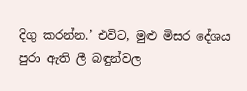දිගු කරන්න.’ එවිට, මුළු මිසර දේශය පුරා ඇති ලී බඳුන්වල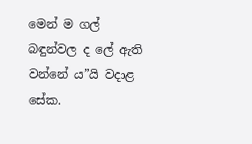මෙන් ම ගල් බඳුන්වල ද ලේ ඇති වන්නේ ය”යි වදාළ සේක.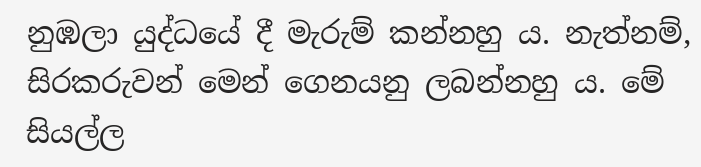නුඹලා යුද්ධයේ දී මැරුම් කන්නහු ය. නැත්නම්, සිරකරුවන් මෙන් ගෙනයනු ලබන්නහු ය. මේ සියල්ල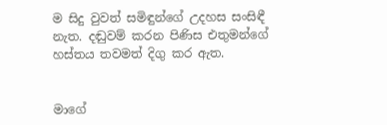ම සිදු වුවත් සමිඳුන්ගේ උදහස සංසිඳී නැත. දඬුවම් කරන පිණිස එතුමන්ගේ හස්තය තවමත් දිගු කර ඇත.


මාගේ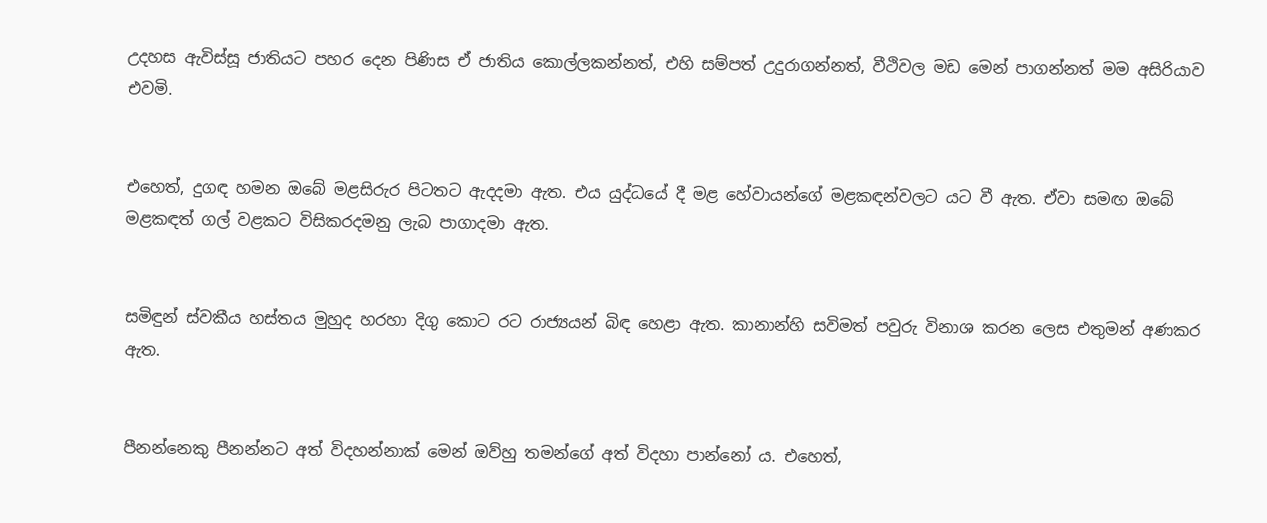උදහස ඇවිස්සූ ජාතියට පහර දෙන පිණිස ඒ ජාතිය කොල්ලකන්නත්, එහි සම්පත් උදුරාගන්නත්, වීථිවල මඩ මෙන් පාගන්නත් මම අසිරියාව එවමි.


එහෙත්, දුගඳ හමන ඔබේ මළසිරුර පිටතට ඇදදමා ඇත. එය යුද්ධයේ දී මළ හේවායන්ගේ මළකඳන්වලට යට වී ඇත. ඒවා සමඟ ඔබේ මළකඳත් ගල් වළකට විසිකරදමනු ලැබ පාගාදමා ඇත.


සමිඳුන් ස්වකීය හස්තය මුහුද හරහා දිගු කොට රට රාජ්‍යයන් බිඳ හෙළා ඇත. කානාන්හි සවිමත් පවුරු විනාශ කරන ලෙස එතුමන් අණකර ඇත.


පීනන්නෙකු පීනන්නට අත් විදහන්නාක් මෙන් ඔව්හු තමන්ගේ අත් විදහා පාන්නෝ ය. එහෙත්,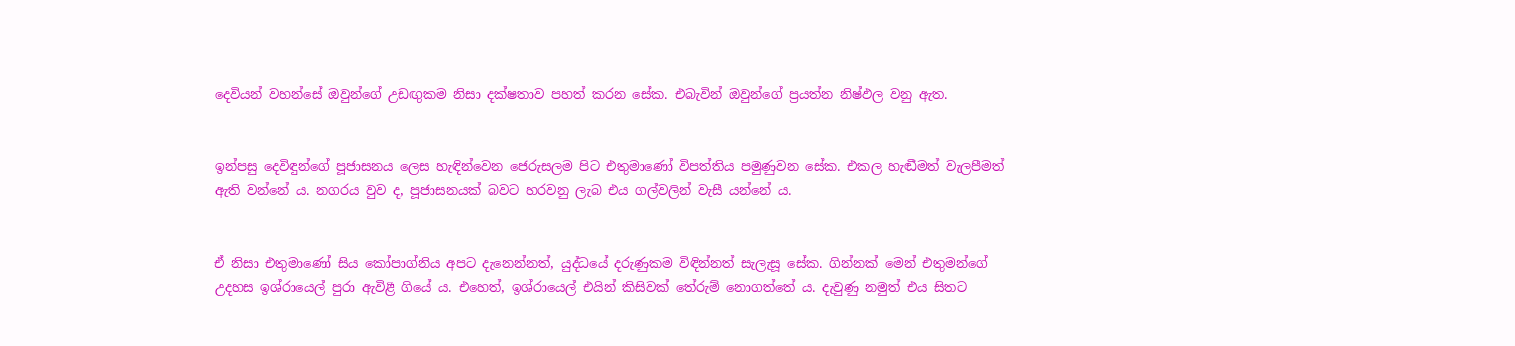දෙවියන් වහන්සේ ඔවුන්ගේ උඩඟුකම නිසා දක්ෂතාව පහත් කරන සේක. එබැවින් ඔවුන්ගේ ප්‍රයත්න නිෂ්ඵල වනු ඇත.


ඉන්පසු දෙවිඳුන්ගේ පූජාසනය ලෙස හැඳින්වෙන ජෙරුසලම පිට එතුමාණෝ විපත්තිය පමුණුවන සේක. එකල හැඬීමත් වැලපීමත් ඇති වන්නේ ය. නගරය වුව ද, පූජාසනයක් බවට හරවනු ලැබ එය ගල්වලින් වැසී යන්නේ ය.


ඒ නිසා එතුමාණෝ සිය කෝපාග්නිය අපට දැනෙන්නත්, යුද්ධයේ දරුණුකම විඳින්නත් සැලැසූ සේක. ගින්නක් මෙන් එතුමන්ගේ උදහස ඉශ්රායෙල් පුරා ඇවිළී ගියේ ය. එහෙත්, ඉශ්රායෙල් එයින් කිසිවක් තේරුම් නොගත්තේ ය. දැවුණු නමුත් එය සිතට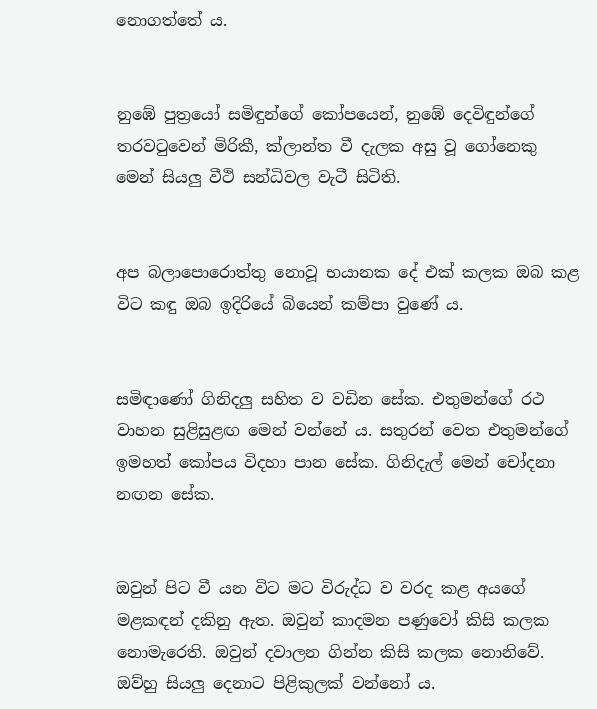නොගත්තේ ය.


නුඹේ පුත්‍රයෝ සමිඳුන්ගේ කෝපයෙන්, නුඹේ දෙවිඳුන්ගේ තරවටුවෙන් මිරිකී, ක්ලාන්ත වී දැලක අසු වූ ගෝනෙකු මෙන් සියලු වීථි සන්ධිවල වැටී සිටිති.


අප බලාපොරොත්තු නොවූ භයානක දේ එක් කලක ඔබ කළ විට කඳු ඔබ ඉදිරියේ බියෙන් කම්පා වුණේ ය.


සමිඳාණෝ ගිනිදලු සහිත ව වඩින සේක. එතුමන්ගේ රථ වාහන සුළිසුළඟ මෙන් වන්නේ ය. සතුරන් වෙත එතුමන්ගේ ඉමහත් කෝපය විදහා පාන සේක. ගිනිදැල් මෙන් චෝදනා නඟන සේක.


ඔවුන් පිට වී යන විට මට විරුද්ධ ව වරද කළ අයගේ මළකඳන් දකිනු ඇත. ඔවුන් කාදමන පණුවෝ කිසි කලක නොමැරෙති. ඔවුන් දවාලන ගින්න කිසි කලක නොනිවේ. ඔව්හු සියලු දෙනාට පිළිකුලක් වන්නෝ ය.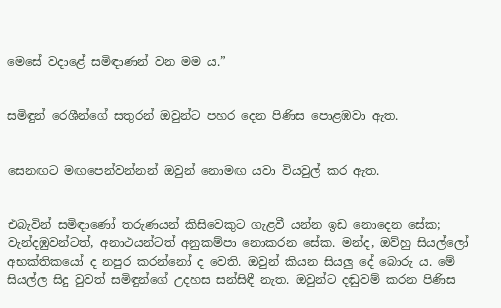මෙසේ වදාළේ සමිඳාණන් වන මම ය.”


සමිඳුන් රෙශීන්ගේ සතුරන් ඔවුන්ට පහර දෙන පිණිස පොළඹවා ඇත.


සෙනඟට මඟපෙන්වන්නන් ඔවුන් නොමඟ යවා වියවුල් කර ඇත.


එබැවින් සමිඳාණෝ තරුණයන් කිසිවෙකුට ගැළවී යන්න ඉඩ නොදෙන සේක; වැන්දඹුවන්ටත්, අනාථයන්ටත් අනුකම්පා නොකරන සේක. මන්ද, ඔව්හු සියල්ලෝ අභක්තිකයෝ ද නපුර කරන්නෝ ද වෙති. ඔවුන් කියන සියලු දේ බොරු ය. මේ සියල්ල සිදු වුවත් සමිඳුන්ගේ උදහස සන්සිඳී නැත. ඔවුන්ට දඬුවම් කරන පිණිස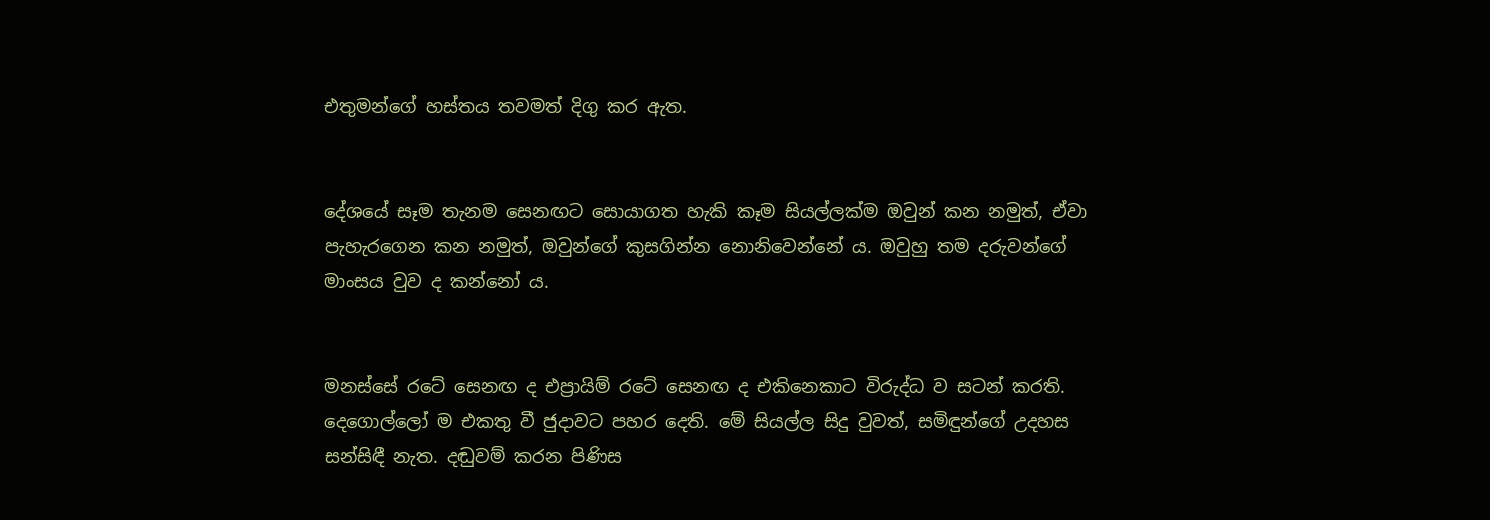එතුමන්ගේ හස්තය තවමත් දිගු කර ඇත.


දේශයේ සෑම තැනම සෙනඟට සොයාගත හැකි කෑම සියල්ලක්ම ඔවුන් කන නමුත්, ඒවා පැහැරගෙන කන නමුත්, ඔවුන්ගේ කුසගින්න නොනිවෙන්නේ ය. ඔවුහු තම දරුවන්ගේ මාංසය වුව ද කන්නෝ ය.


මනස්සේ රටේ සෙනඟ ද එප්‍රායිම් රටේ සෙනඟ ද එකිනෙකාට විරුද්ධ ව සටන් කරති. දෙගොල්ලෝ ම එකතු වී ජුදාවට පහර දෙති. මේ සියල්ල සිදු වුවත්, සමිඳුන්ගේ උදහස සන්සිඳී නැත. දඬුවම් කරන පිණිස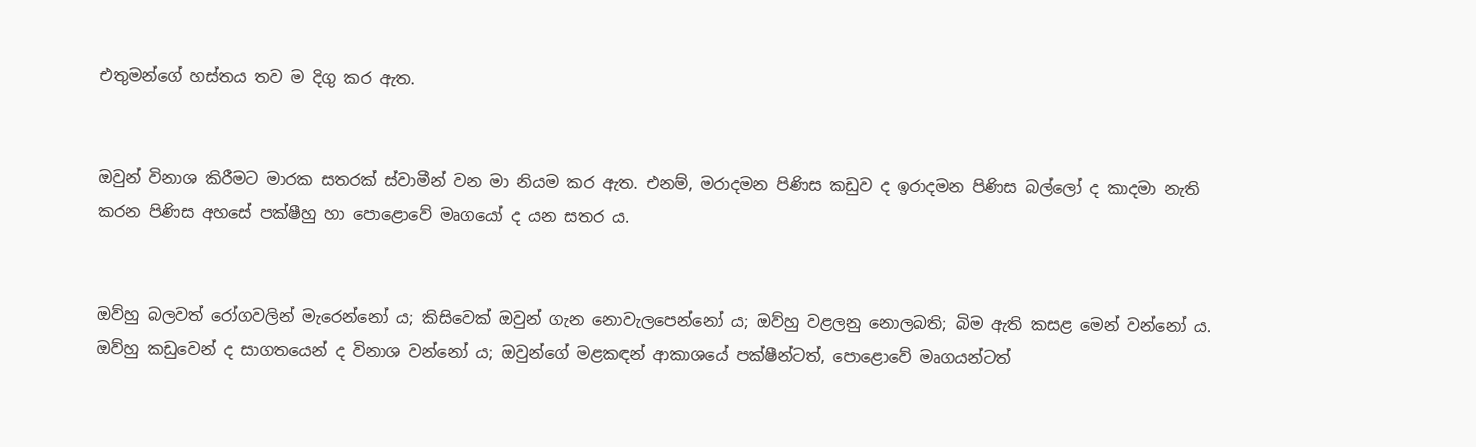එතුමන්ගේ හස්තය තව ම දිගු කර ඇත.


ඔවුන් විනාශ කිරීමට මාරක සතරක් ස්වාමීන් වන මා නියම කර ඇත. එනම්, මරාදමන පිණිස කඩුව ද ඉරාදමන පිණිස බල්ලෝ ද කාදමා නැති කරන පිණිස අහසේ පක්ෂීහු හා පොළොවේ මෘගයෝ ද යන සතර ය.


ඔව්හු බලවත් රෝගවලින් මැරෙන්නෝ ය; කිසිවෙක් ඔවුන් ගැන නොවැලපෙන්නෝ ය; ඔව්හු වළලනු නොලබති; බිම ඇති කසළ මෙන් වන්නෝ ය. ඔව්හු කඩුවෙන් ද සාගතයෙන් ද විනාශ වන්නෝ ය; ඔවුන්ගේ මළකඳන් ආකාශයේ පක්ෂීන්ටත්, පොළොවේ මෘගයන්ටත්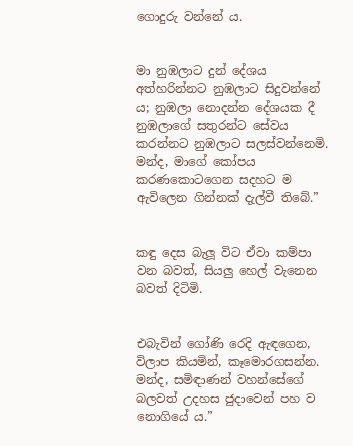ගොදුරු වන්නේ ය.


මා නුඹලාට දුන් දේශය අත්හරින්නට නුඹලාට සිදුවන්නේ ය; නුඹලා නොදන්න දේශයක දී නුඹලාගේ සතුරන්ට සේවය කරන්නට නුඹලාට සලස්වන්නෙමි. මන්ද, මාගේ කෝපය කරණකොටගෙන සදහට ම ඇවිලෙන ගින්නක් දැල්වී තිබේ.”


කඳු දෙස බැලූ විට ඒවා කම්පා වන බවත්, සියලු හෙල් වැනෙන බවත් දිටිමි.


එබැවින් ගෝණි රෙදි ඇඳගෙන, විලාප කියමින්, කෑමොරගසන්න. මන්ද, සමිඳාණන් වහන්සේගේ බලවත් උදහස ජුදාවෙන් පහ ව නොගියේ ය.”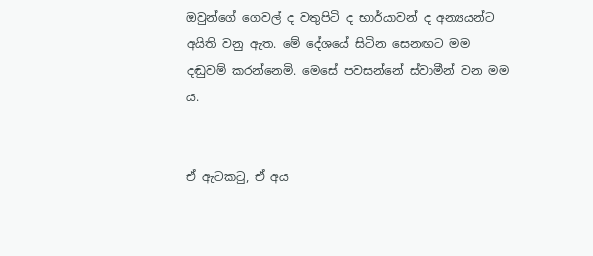ඔවුන්ගේ ගෙවල් ද වතුපිටි ද භාර්යාවන් ද අන්‍යයන්ට අයිති වනු ඇත. මේ දේශයේ සිටින සෙනඟට මම දඬුවම් කරන්නෙමි. මෙසේ පවසන්නේ ස්වාමීන් වන මම ය.


ඒ ඇටකටු, ඒ අය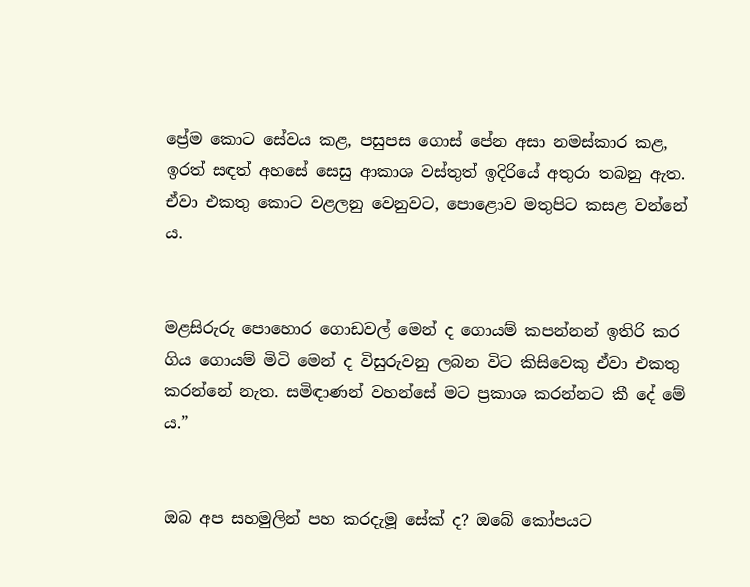ප්‍රේම කොට සේවය කළ, පසුපස ගොස් පේන අසා නමස්කාර කළ, ඉරත් සඳත් අහසේ සෙසු ආකාශ වස්තුත් ඉදිරියේ අතුරා තබනු ඇත. ඒවා එකතු කොට වළලනු වෙනුවට, පොළොව මතුපිට කසළ වන්නේ ය.


මළසිරුරු පොහොර ගොඩවල් මෙන් ද ගොයම් කපන්නන් ඉතිරි කර ගිය ගොයම් මිටි මෙන් ද විසුරුවනු ලබන විට කිසිවෙකු ඒවා එකතු කරන්නේ නැත. සමිඳාණන් වහන්සේ මට ප්‍රකාශ කරන්නට කී දේ මේ ය.”


ඔබ අප සහමුලින් පහ කරදැමූ සේක් ද? ඔබේ කෝපයට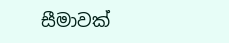සීමාවක්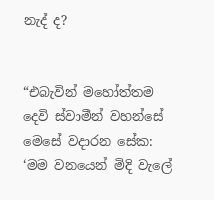නැද් ද?


“එබැවින් මහෝත්තම දෙවි ස්වාමීන් වහන්සේ මෙසේ වදාරන සේක: ‘මම වනයෙන් මිදි වැලේ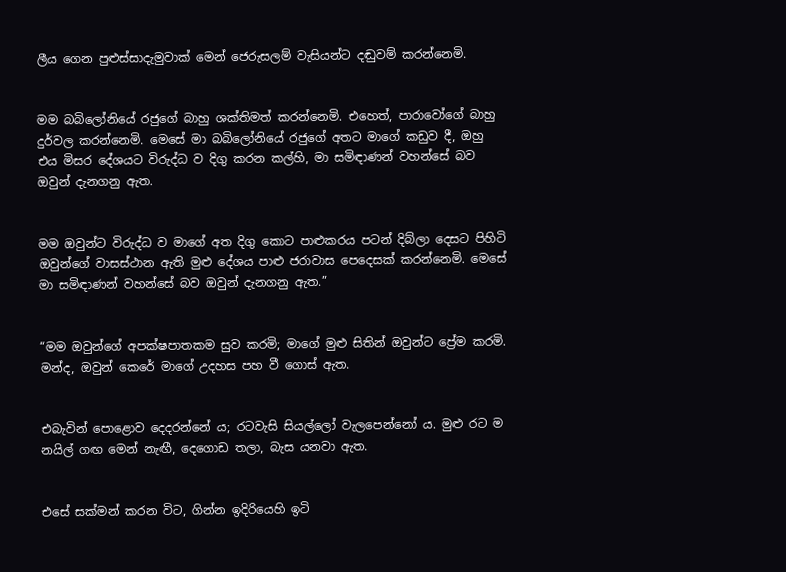ලීය ගෙන පුළුස්සාදැමුවාක් මෙන් ජෙරුසලම් වැසියන්ට දඬුවම් කරන්නෙමි.


මම බබිලෝනියේ රජුගේ බාහු ශක්තිමත් කරන්නෙමි. එහෙත්, පාරාවෝගේ බාහු දුර්වල කරන්නෙමි. මෙසේ මා බබිලෝනියේ රජුගේ අතට මාගේ කඩුව දී, ඔහු එය මිසර දේශයට විරුද්ධ ව දිගු කරන කල්හි, මා සමිඳාණන් වහන්සේ බව ඔවුන් දැනගනු ඇත.


මම ඔවුන්ට විරුද්ධ ව මාගේ අත දිගු කොට පාළුකරය පටන් දිබ්ලා දෙසට පිහිටි ඔවුන්ගේ වාසස්ථාන ඇති මුළු දේශය පාළු ජරාවාස පෙදෙසක් කරන්නෙමි. මෙසේ මා සමිඳාණන් වහන්සේ බව ඔවුන් දැනගනු ඇත.”


“මම ඔවුන්ගේ අපක්ෂපාතකම සුව කරමි; මාගේ මුළු සිතින් ඔවුන්ට ප්‍රේම කරමි. මන්ද, ඔවුන් කෙරේ මාගේ උදහස පහ වී ගොස් ඇත.


එබැවින් පොළොව දෙදරන්නේ ය; රටවැසි සියල්ලෝ වැලපෙන්නෝ ය. මුළු රට ම නයිල් ගඟ මෙන් නැඟී, දෙගොඩ තලා, බැස යනවා ඇත.


එසේ සක්මන් කරන විට, ගින්න ඉදිරියෙහි ඉටි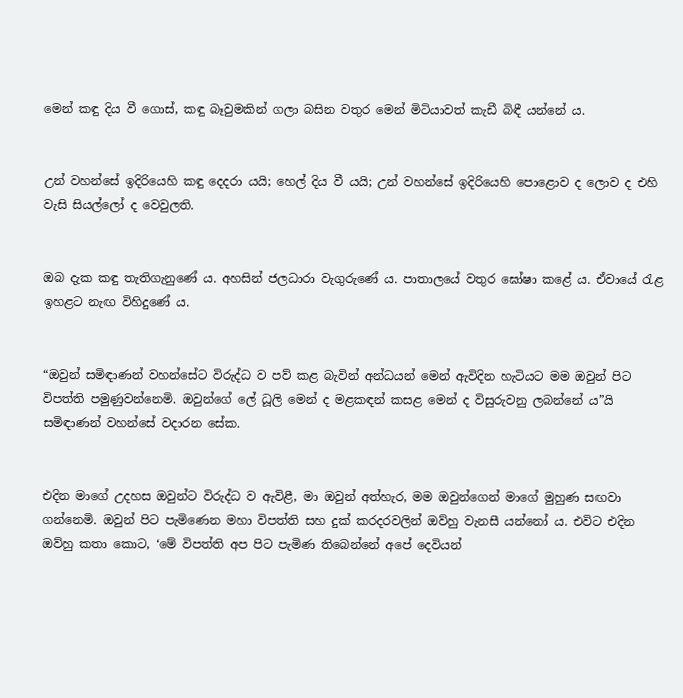මෙන් කඳු දිය වී ගොස්, කඳු බෑවුමකින් ගලා බසින වතුර මෙන් මිටියාවත් කැඩී බිඳී යන්නේ ය.


උන් වහන්සේ ඉදිරියෙහි කඳු දෙදරා යයි; හෙල් දිය වී යයි; උන් වහන්සේ ඉදිරියෙහි පොළොව ද ලොව ද එහි වැසි සියල්ලෝ ද වෙවුලති.


ඔබ දැක කඳු තැතිගැනුණේ ය. අහසින් ජලධාරා වැගුරුණේ ය. පාතාලයේ වතුර ඝෝෂා කළේ ය. ඒවායේ රැළ ඉහළට නැඟ විහිදුණේ ය.


“ඔවුන් සමිඳාණන් වහන්සේට විරුද්ධ ව පව් කළ බැවින් අන්ධයන් මෙන් ඇවිදින හැටියට මම ඔවුන් පිට විපත්ති පමුණුවන්නෙමි. ඔවුන්ගේ ලේ ධූලි මෙන් ද මළකඳන් කසළ මෙන් ද විසුරුවනු ලබන්නේ ය”යි සමිඳාණන් වහන්සේ වදාරන සේක.


එදින මාගේ උදහස ඔවුන්ට විරුද්ධ ව ඇවිළී, මා ඔවුන් අත්හැර, මම ඔවුන්ගෙන් මාගේ මුහුණ සඟවා ගන්නෙමි. ඔවුන් පිට පැමිණෙන මහා විපත්ති සහ දුක් කරදරවලින් ඔව්හු වැනසී යන්නෝ ය. එවිට එදින ඔව්හු කතා කොට, ‘මේ විපත්ති අප පිට පැමිණ තිබෙන්නේ අපේ දෙවියන්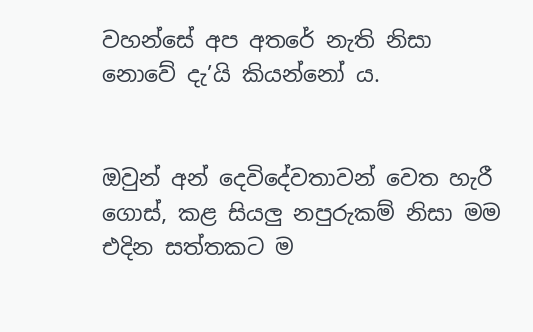වහන්සේ අප අතරේ නැති නිසා නොවේ දැ’යි කියන්නෝ ය.


ඔවුන් අන් දෙවිදේවතාවන් වෙත හැරී ගොස්, කළ සියලු නපුරුකම් නිසා මම එදින සත්තකට ම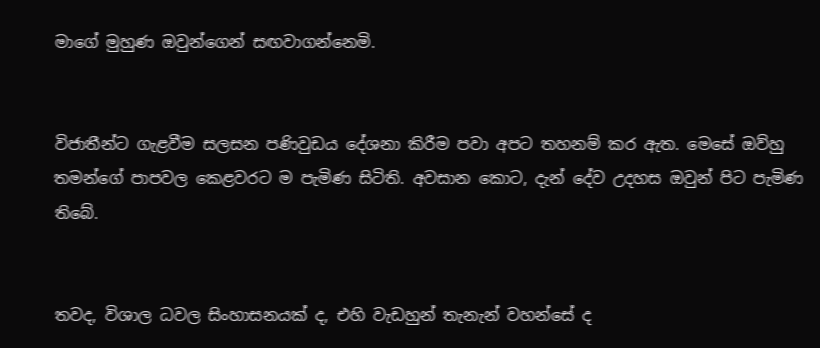මාගේ මුහුණ ඔවුන්ගෙන් සඟවාගන්නෙමි.


විජාතීන්ට ගැළවීම සලසන පණිවුඩය දේශනා කිරීම පවා අපට තහනම් කර ඇත. මෙසේ ඔව්හු තමන්ගේ පාපවල කෙළවරට ම පැමිණ සිටිති. අවසාන කොට, දැන් දේව උදහස ඔවුන් පිට පැමිණ තිබේ.


තවද, විශාල ධවල සිංහාසනයක් ද, එහි වැඩහුන් තැනැන් වහන්සේ ද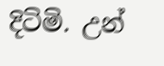දිටිමි. උන්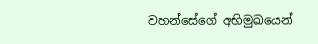වහන්සේගේ අභිමුඛයෙන්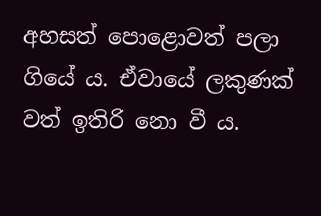අහසත් පොළොවත් පලා ගියේ ය. ඒවායේ ලකුණක් වත් ඉතිරි නො වී ය.